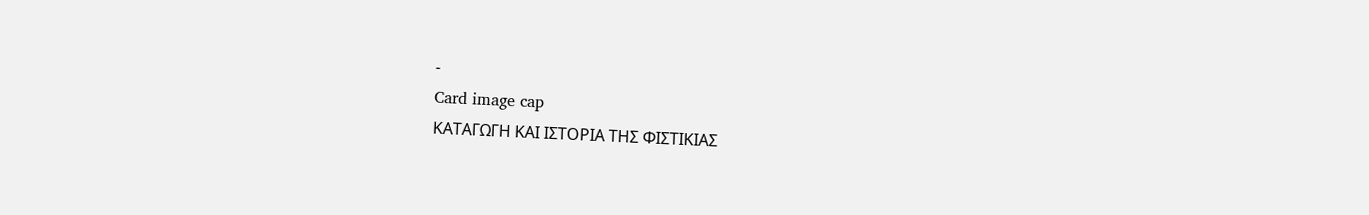-
Card image cap
ΚΑΤΑΓΩΓΗ ΚΑΙ ΙΣΤΟΡΙΑ ΤΗΣ ΦΙΣΤΙΚΙΑΣ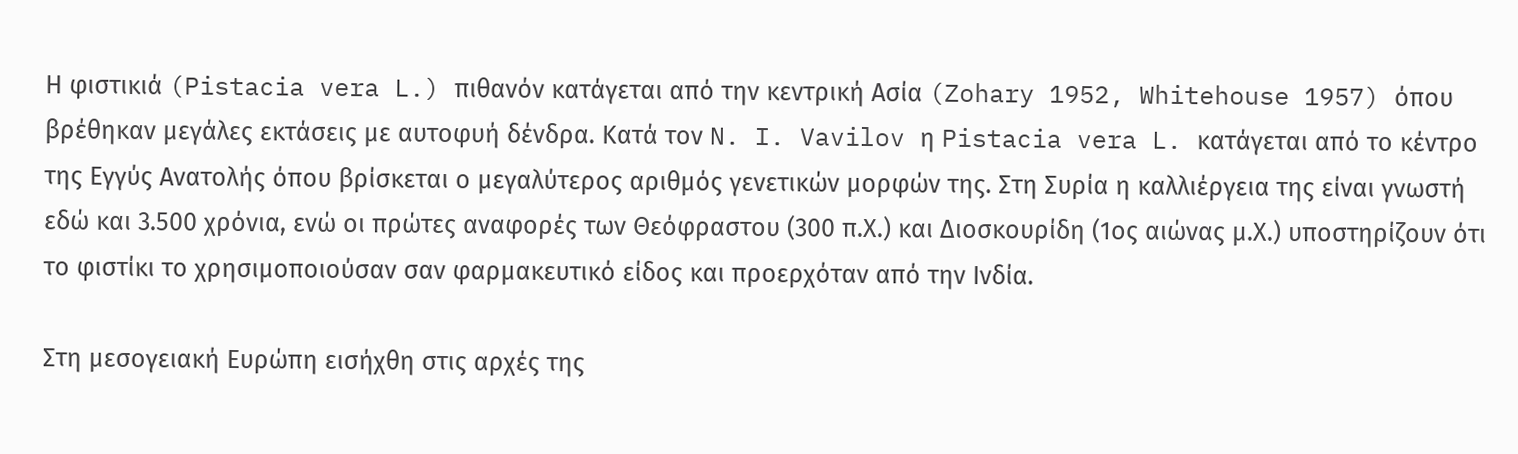Η φιστικιά (Pistacia vera L.) πιθανόν κατάγεται από την κεντρική Ασία (Zohary 1952, Whitehouse 1957) όπου βρέθηκαν μεγάλες εκτάσεις με αυτοφυή δένδρα. Κατά τον N. I. Vavilov η Pistacia vera L. κατάγεται από το κέντρο της Εγγύς Ανατολής όπου βρίσκεται ο μεγαλύτερος αριθμός γενετικών μορφών της. Στη Συρία η καλλιέργεια της είναι γνωστή εδώ και 3.500 χρόνια, ενώ οι πρώτες αναφορές των Θεόφραστου (300 π.Χ.) και Διοσκουρίδη (1ος αιώνας μ.Χ.) υποστηρίζουν ότι το φιστίκι το χρησιμοποιούσαν σαν φαρμακευτικό είδος και προερχόταν από την Ινδία.

Στη μεσογειακή Ευρώπη εισήχθη στις αρχές της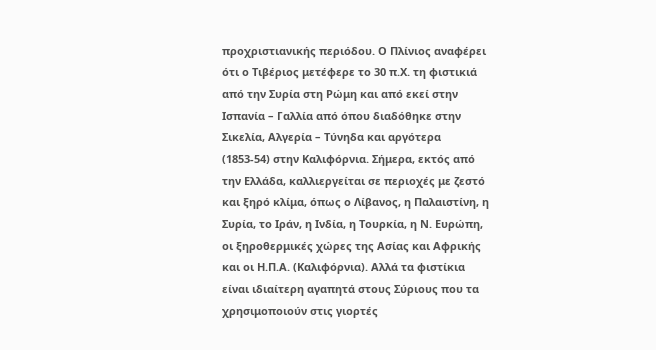προχριστιανικής περιόδου. Ο Πλίνιος αναφέρει ότι ο Τιβέριος μετέφερε το 30 π.Χ. τη φιστικιά από την Συρία στη Ρώμη και από εκεί στην Ισπανία – Γαλλία από όπου διαδόθηκε στην Σικελία, Αλγερία – Τύνηδα και αργότερα (1853-54) στην Καλιφόρνια. Σήμερα, εκτός από την Ελλάδα, καλλιεργείται σε περιοχές με ζεστό και ξηρό κλίμα, όπως ο Λίβανος, η Παλαιστίνη, η Συρία, το Ιράν, η Ινδία, η Τουρκία, η Ν. Ευρώπη, οι ξηροθερμικές χώρες της Ασίας και Αφρικής και οι Η.Π.Α. (Καλιφόρνια). Αλλά τα φιστίκια είναι ιδιαίτερη αγαπητά στους Σύριους που τα χρησιμοποιούν στις γιορτές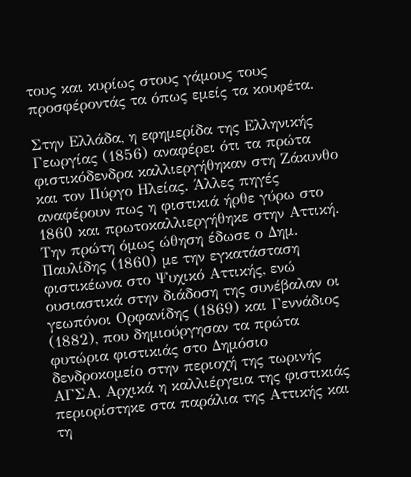τους και κυρίως στους γάμους τους προσφέροντάς τα όπως εμείς τα κουφέτα.

Στην Ελλάδα, η εφημερίδα της Ελληνικής Γεωργίας (1856) αναφέρει ότι τα πρώτα φιστικόδενδρα καλλιεργήθηκαν στη Ζάκυνθο και τον Πύργο Ηλείας. Άλλες πηγές αναφέρουν πως η φιστικιά ήρθε γύρω στο 1860 και πρωτοκαλλιεργήθηκε στην Αττική. Την πρώτη όμως ώθηση έδωσε ο Δημ. Παυλίδης (1860) με την εγκατάσταση φιστικέωνα στο Ψυχικό Αττικής, ενώ ουσιαστικά στην διάδοση της συνέβαλαν οι γεωπόνοι Ορφανίδης (1869) και Γεννάδιος (1882), που δημιούργησαν τα πρώτα φυτώρια φιστικιάς στο Δημόσιο δενδροκομείο στην περιοχή της τωρινής ΑΓΣΑ. Αρχικά η καλλιέργεια της φιστικιάς περιορίστηκε στα παράλια της Αττικής και τη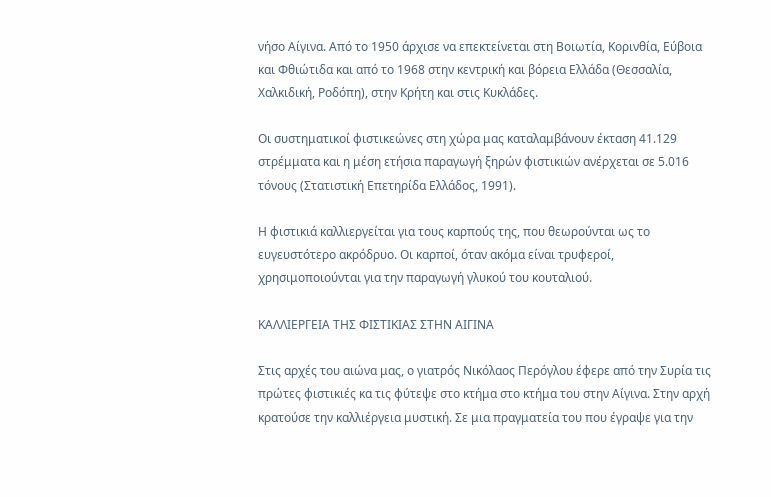νήσο Αίγινα. Από το 1950 άρχισε να επεκτείνεται στη Βοιωτία, Κορινθία, Εύβοια και Φθιώτιδα και από το 1968 στην κεντρική και βόρεια Ελλάδα (Θεσσαλία, Χαλκιδική, Ροδόπη), στην Κρήτη και στις Κυκλάδες.

Οι συστηματικοί φιστικεώνες στη χώρα μας καταλαμβάνουν έκταση 41.129 στρέμματα και η μέση ετήσια παραγωγή ξηρών φιστικιών ανέρχεται σε 5.016 τόνους (Στατιστική Επετηρίδα Ελλάδος, 1991).

Η φιστικιά καλλιεργείται για τους καρπούς της, που θεωρούνται ως το ευγευστότερο ακρόδρυο. Οι καρποί, όταν ακόμα είναι τρυφεροί, χρησιμοποιούνται για την παραγωγή γλυκού του κουταλιού.

ΚΑΛΛΙΕΡΓΕΙΑ ΤΗΣ ΦΙΣΤΙΚΙΑΣ ΣΤΗΝ ΑΙΓΙΝΑ

Στις αρχές του αιώνα μας, ο γιατρός Νικόλαος Περόγλου έφερε από την Συρία τις πρώτες φιστικιές κα τις φύτεψε στο κτήμα στο κτήμα του στην Αίγινα. Στην αρχή κρατούσε την καλλιέργεια μυστική. Σε μια πραγματεία του που έγραψε για την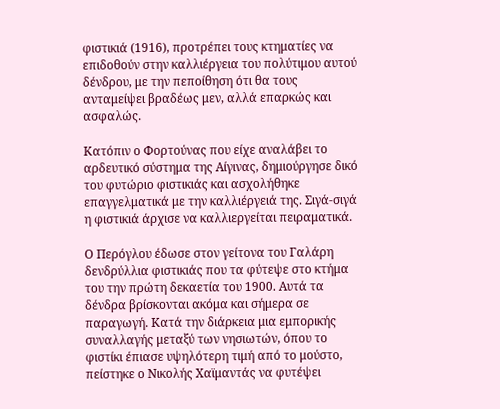φιστικιά (1916), προτρέπει τους κτηματίες να επιδοθούν στην καλλιέργεια του πολύτιμου αυτού δένδρου, με την πεποίθηση ότι θα τους ανταμείψει βραδέως μεν, αλλά επαρκώς και ασφαλώς.

Κατόπιν ο Φορτούνας που είχε αναλάβει το αρδευτικό σύστημα της Αίγινας, δημιούργησε δικό του φυτώριο φιστικιάς και ασχολήθηκε επαγγελματικά με την καλλιέργειά της. Σιγά-σιγά η φιστικιά άρχισε να καλλιεργείται πειραματικά.

Ο Περόγλου έδωσε στον γείτονα του Γαλάρη δενδρύλλια φιστικιάς που τα φύτεψε στο κτήμα του την πρώτη δεκαετία του 1900. Αυτά τα δένδρα βρίσκονται ακόμα και σήμερα σε παραγωγή. Κατά την διάρκεια μια εμπορικής συναλλαγής μεταξύ των νησιωτών, όπου το φιστίκι έπιασε υψηλότερη τιμή από το μούστο, πείστηκε ο Νικολής Χαϊμαντάς να φυτέψει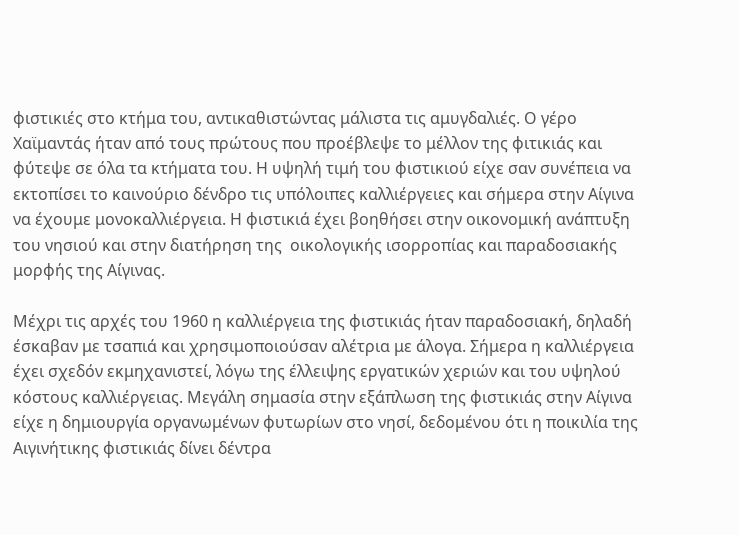φιστικιές στο κτήμα του, αντικαθιστώντας μάλιστα τις αμυγδαλιές. Ο γέρο Χαϊμαντάς ήταν από τους πρώτους που προέβλεψε το μέλλον της φιτικιάς και φύτεψε σε όλα τα κτήματα του. Η υψηλή τιμή του φιστικιού είχε σαν συνέπεια να εκτοπίσει το καινούριο δένδρο τις υπόλοιπες καλλιέργειες και σήμερα στην Αίγινα να έχουμε μονοκαλλιέργεια. Η φιστικιά έχει βοηθήσει στην οικονομική ανάπτυξη του νησιού και στην διατήρηση της  οικολογικής ισορροπίας και παραδοσιακής μορφής της Αίγινας.

Μέχρι τις αρχές του 1960 η καλλιέργεια της φιστικιάς ήταν παραδοσιακή, δηλαδή έσκαβαν με τσαπιά και χρησιμοποιούσαν αλέτρια με άλογα. Σήμερα η καλλιέργεια έχει σχεδόν εκμηχανιστεί, λόγω της έλλειψης εργατικών χεριών και του υψηλού κόστους καλλιέργειας. Μεγάλη σημασία στην εξάπλωση της φιστικιάς στην Αίγινα είχε η δημιουργία οργανωμένων φυτωρίων στο νησί, δεδομένου ότι η ποικιλία της Αιγινήτικης φιστικιάς δίνει δέντρα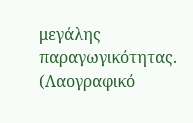μεγάλης παραγωγικότητας. (Λαογραφικό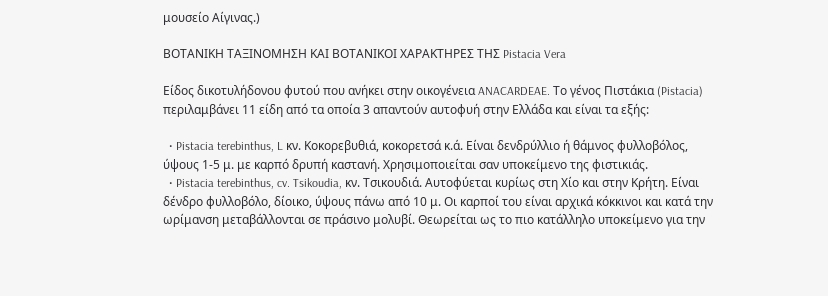μουσείο Αίγινας.)

ΒΟΤΑΝΙΚΗ ΤΑΞΙΝΟΜΗΣΗ ΚΑΙ ΒΟΤΑΝΙΚΟΙ ΧΑΡΑΚΤΗΡΕΣ ΤΗΣ Pistacia Vera

Είδος δικοτυλήδονου φυτού που ανήκει στην οικογένεια ANACARDEAE. Το γένος Πιστάκια (Pistacia) περιλαμβάνει 11 είδη από τα οποία 3 απαντούν αυτοφυή στην Ελλάδα και είναι τα εξής:

  • Pistacia terebinthus, L κν. Κοκορεβυθιά, κοκορετσά κ.ά. Είναι δενδρύλλιο ή θάμνος φυλλοβόλος, ύψους 1-5 μ. με καρπό δρυπή καστανή. Χρησιμοποιείται σαν υποκείμενο της φιστικιάς.
  • Pistacia terebinthus, cv. Tsikoudia, κν. Τσικουδιά. Αυτοφύεται κυρίως στη Χίο και στην Κρήτη. Είναι δένδρο φυλλοβόλο, δίοικο, ύψους πάνω από 10 μ. Οι καρποί του είναι αρχικά κόκκινοι και κατά την ωρίμανση μεταβάλλονται σε πράσινο μολυβί. Θεωρείται ως το πιο κατάλληλο υποκείμενο για την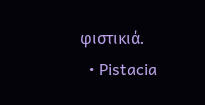φιστικιά.
  • Pistacia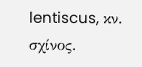lentiscus, κν. σχίνος.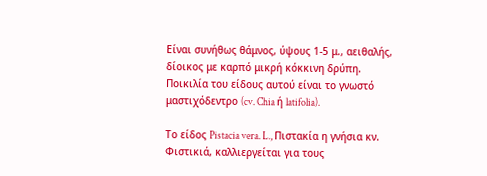Είναι συνήθως θάμνος, ύψους 1-5 μ., αειθαλής, δίοικος με καρπό μικρή κόκκινη δρύπη. Ποικιλία του είδους αυτού είναι το γνωστό μαστιχόδεντρο (cv. Chia ή latifolia).

Το είδος Pistacia vera. L., Πιστακία η γνήσια κν. Φιστικιά, καλλιεργείται για τους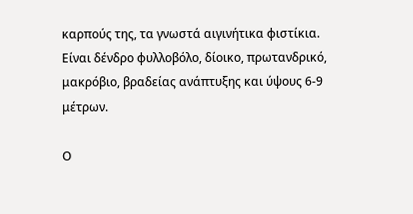καρπούς της, τα γνωστά αιγινήτικα φιστίκια. Είναι δένδρο φυλλοβόλο, δίοικο, πρωτανδρικό, μακρόβιο, βραδείας ανάπτυξης και ύψους 6-9 μέτρων.

Ο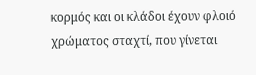κορμός και οι κλάδοι έχουν φλοιό χρώματος σταχτί, που γίνεται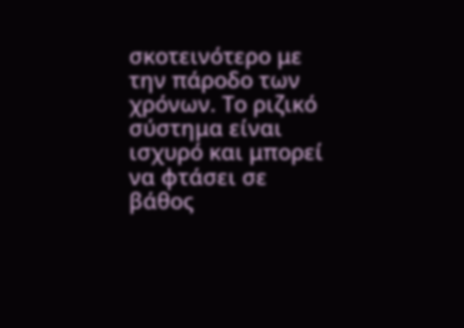σκοτεινότερο με την πάροδο των χρόνων. Το ριζικό σύστημα είναι ισχυρό και μπορεί να φτάσει σε βάθος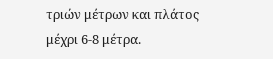τριών μέτρων και πλάτος μέχρι 6-8 μέτρα.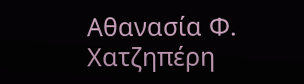Αθανασία Φ. Χατζηπέρη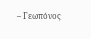– Γεωπόνος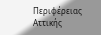Περιφέρειας Αττικής